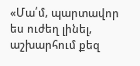«Մա՛մ, պարտավոր ես ուժեղ լինել, աշխարհում քեզ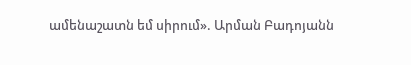ամենաշատն եմ սիրում». Արման Բադոյանն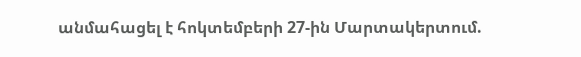անմահացել է հոկտեմբերի 27-ին Մարտակերտում.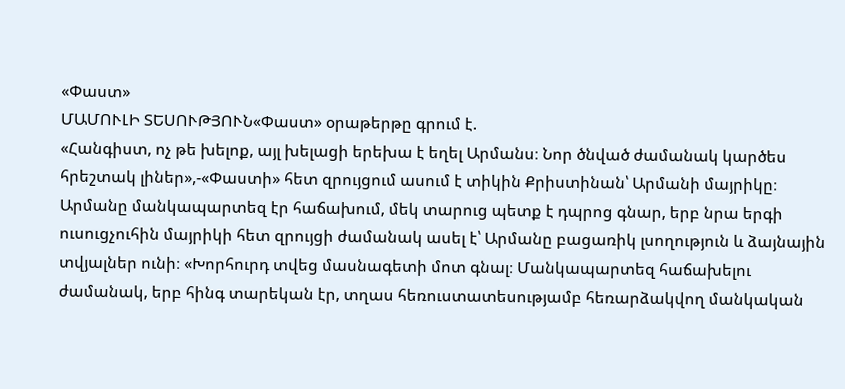«Փաստ»
ՄԱՄՈՒԼԻ ՏԵՍՈՒԹՅՈՒՆ«Փաստ» օրաթերթը գրում է.
«Հանգիստ, ոչ թե խելոք, այլ խելացի երեխա է եղել Արմանս։ Նոր ծնված ժամանակ կարծես հրեշտակ լիներ»,-«Փաստի» հետ զրույցում ասում է տիկին Քրիստինան՝ Արմանի մայրիկը։ Արմանը մանկապարտեզ էր հաճախում, մեկ տարուց պետք է դպրոց գնար, երբ նրա երգի ուսուցչուհին մայրիկի հետ զրույցի ժամանակ ասել է՝ Արմանը բացառիկ լսողություն և ձայնային տվյալներ ունի։ «Խորհուրդ տվեց մասնագետի մոտ գնալ։ Մանկապարտեզ հաճախելու ժամանակ, երբ հինգ տարեկան էր, տղաս հեռուստատեսությամբ հեռարձակվող մանկական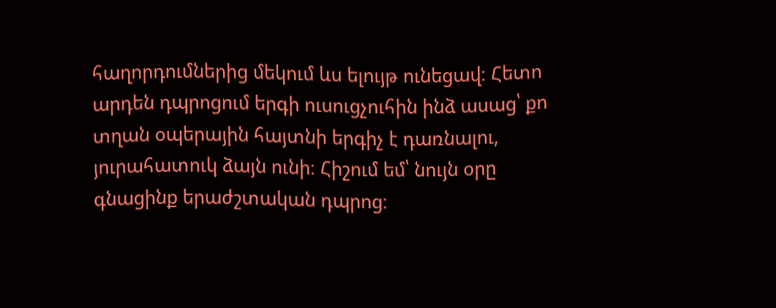հաղորդումներից մեկում ևս ելույթ ունեցավ։ Հետո արդեն դպրոցում երգի ուսուցչուհին ինձ ասաց՝ քո տղան օպերային հայտնի երգիչ է դառնալու, յուրահատուկ ձայն ունի։ Հիշում եմ՝ նույն օրը գնացինք երաժշտական դպրոց։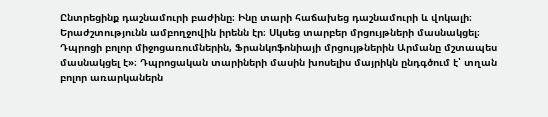Ընտրեցինք դաշնամուրի բաժինը։ Ինը տարի հաճախեց դաշնամուրի և վոկալի։ Երաժշտությունն ամբողջովին իրենն էր։ Սկսեց տարբեր մրցույթների մասնակցել։ Դպրոցի բոլոր միջոցառումներին, Ֆրանկոֆոնիայի մրցույթներին Արմանը մշտապես մասնակցել է»։ Դպրոցական տարիների մասին խոսելիս մայրիկն ընդգծում է՝ տղան բոլոր առարկաներն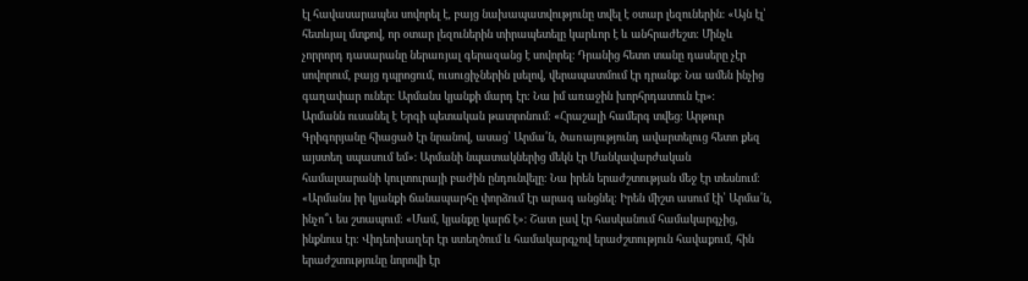էլ հավասարապես սովորել է, բայց նախապատվությունը տվել է օտար լեզուներին։ «Այն էլ՝ հետևյալ մտքով, որ օտար լեզուներին տիրապետելը կարևոր է և անհրաժեշտ։ Մինչև չորրորդ դասարանը ներառյալ գերազանց է սովորել։ Դրանից հետո տանը դասերը չէր սովորում, բայց դպրոցում, ուսուցիչներին լսելով, վերապատմում էր դրանք։ Նա ամեն ինչից գաղափար ուներ։ Արմանս կյանքի մարդ էր։ Նա իմ առաջին խորհրդատուն էր»։
Արմանն ուսանել է Երգի պետական թատրոնում։ «Հրաշալի համերգ տվեց։ Արթուր Գրիգորյանը հիացած էր նրանով, ասաց՝ Արմա՛ն, ծառայությունդ ավարտելուց հետո քեզ այստեղ սպասում եմ»։ Արմանի նպատակներից մեկն էր Մանկավարժական համալսարանի կուլտուրայի բաժին ընդունվելը։ Նա իրեն երաժշտության մեջ էր տեսնում։ «Արմանս իր կյանքի ճանապարհը փորձում էր արագ անցնել։ Իրեն միշտ ասում էի՝ Արմա՛ն, ինչո՞ւ ես շտապում։ «Մամ, կյանքը կարճ է»։ Շատ լավ էր հասկանում համակարգչից, ինքնուս էր։ Վիդեոխաղեր էր ստեղծում և համակարգչով երաժշտություն հավաքում, հին երաժշտությունը նորովի էր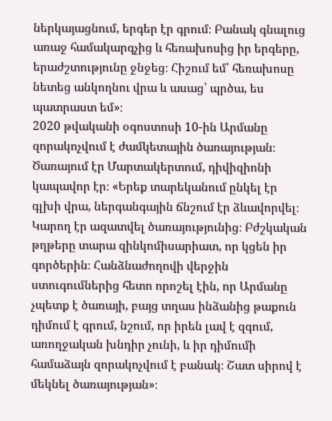ներկայացնում, երգեր էր գրում։ Բանակ գնալուց առաջ համակարգչից և հեռախոսից իր երգերը, երաժշտությունը ջնջեց։ Հիշում եմ՝ հեռախոսը նետեց անկողնու վրա և ասաց՝ պրծա, ես պատրաստ եմ»։
2020 թվականի օգոստոսի 10-ին Արմանը զորակոչվում է ժամկետային ծառայության։ Ծառայում էր Մարտակերտում, դիվիզիոնի կապավոր էր։ «Երեք տարեկանում ընկել էր գլխի վրա, ներգանգային ճնշում էր ձևավորվել։ Կարող էր ազատվել ծառայությունից։ Բժշկական թղթերը տարա զինկոմիսարիատ, որ կցեն իր գործերին։ Հանձնաժողովի վերջին ստուգումներից հետո որոշել էին, որ Արմանը չպետք է ծառայի, բայց տղաս ինձանից թաքուն դիմում է գրում, նշում, որ իրեն լավ է զգում, առողջական խնդիր չունի, և իր դիմումի համաձայն զորակոչվում է բանակ։ Շատ սիրով է մեկնել ծառայության»։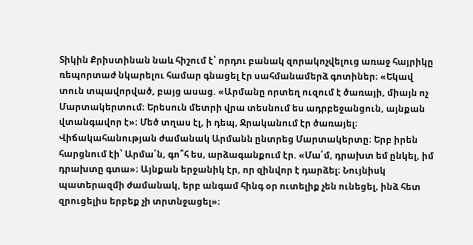Տիկին Քրիստինան նաև հիշում է՝ որդու բանակ զորակոչվելուց առաջ հայրիկը ռեպորտաժ նկարելու համար գնացել էր սահմանամերձ գոտիներ։ «Եկավ տուն տպավորված, բայց ասաց. «Արմանը որտեղ ուզում է ծառայի, միայն ոչ Մարտակերտում։ Երեսուն մետրի վրա տեսնում ես ադրբեջանցուն, այնքան վտանգավոր է»։ Մեծ տղաս էլ, ի դեպ, Ջրականում էր ծառայել։ Վիճակահանության ժամանակ Արմանն ընտրեց Մարտակերտը։ Երբ իրեն հարցնում էի՝ Արմա՛ն, գո՞հ ես, արձագանքում էր. «Մա՛մ, դրախտ եմ ընկել, իմ դրախտը գտա»։ Այնքան երջանիկ էր, որ զինվոր է դարձել։ Նույնիսկ պատերազմի ժամանակ, երբ անգամ հինգ օր ուտելիք չեն ունեցել, ինձ հետ զրուցելիս երբեք չի տրտնջացել»։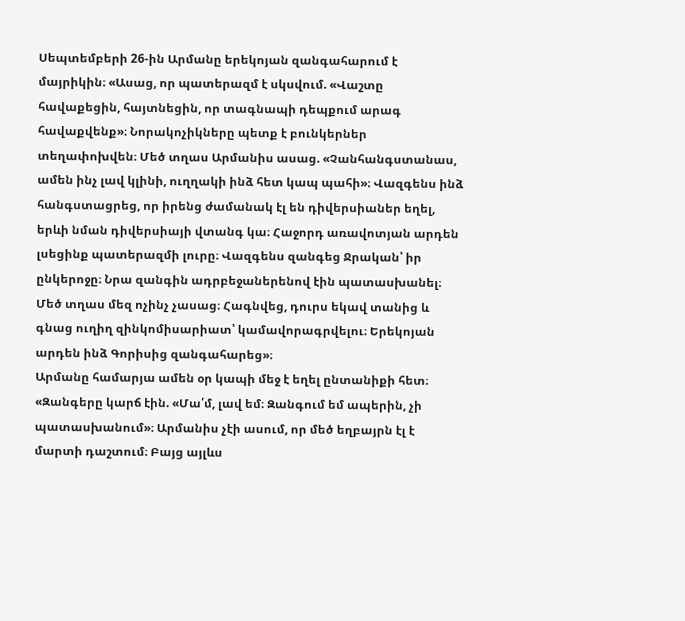Սեպտեմբերի 26-ին Արմանը երեկոյան զանգահարում է մայրիկին։ «Ասաց, որ պատերազմ է սկսվում. «Վաշտը հավաքեցին, հայտնեցին, որ տագնապի դեպքում արագ հավաքվենք»։ Նորակոչիկները պետք է բունկերներ տեղափոխվեն։ Մեծ տղաս Արմանիս ասաց. «Չանհանգստանաս, ամեն ինչ լավ կլինի, ուղղակի ինձ հետ կապ պահի»։ Վազգենս ինձ հանգստացրեց, որ իրենց ժամանակ էլ են դիվերսիաներ եղել, երևի նման դիվերսիայի վտանգ կա։ Հաջորդ առավոտյան արդեն լսեցինք պատերազմի լուրը։ Վազգենս զանգեց Ջրական՝ իր ընկերոջը։ Նրա զանգին ադրբեջաներենով էին պատասխանել։ Մեծ տղաս մեզ ոչինչ չասաց։ Հագնվեց, դուրս եկավ տանից և գնաց ուղիղ զինկոմիսարիատ՝ կամավորագրվելու։ Երեկոյան արդեն ինձ Գորիսից զանգահարեց»։
Արմանը համարյա ամեն օր կապի մեջ է եղել ընտանիքի հետ։ «Զանգերը կարճ էին. «Մա՛մ, լավ եմ։ Զանգում եմ ապերին, չի պատասխանում»։ Արմանիս չէի ասում, որ մեծ եղբայրն էլ է մարտի դաշտում։ Բայց այլևս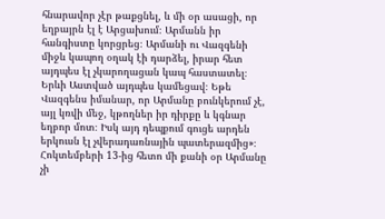հնարավոր չէր թաքցնել, և մի օր ասացի, որ եղբայրն էլ է Արցախում։ Արմանն իր հանգիստը կորցրեց։ Արմանի ու Վազգենի միջև կապող օղակ էի դարձել, իրար հետ այդպես էլ չկարողացան կապ հաստատել։ Երևի Աստված այդպես կամեցավ։ Եթե Վազգենս իմանար, որ Արմանը բունկերում չէ, այլ կռվի մեջ, կթողներ իր դիրքը և կգնար եղբոր մոտ։ Իսկ այդ դեպքում գուցե արդեն երկուսն էլ չվերադառնային պատերազմից»։
Հոկտեմբերի 13-ից հետո մի քանի օր Արմանը չի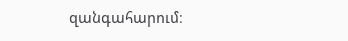զանգահարում։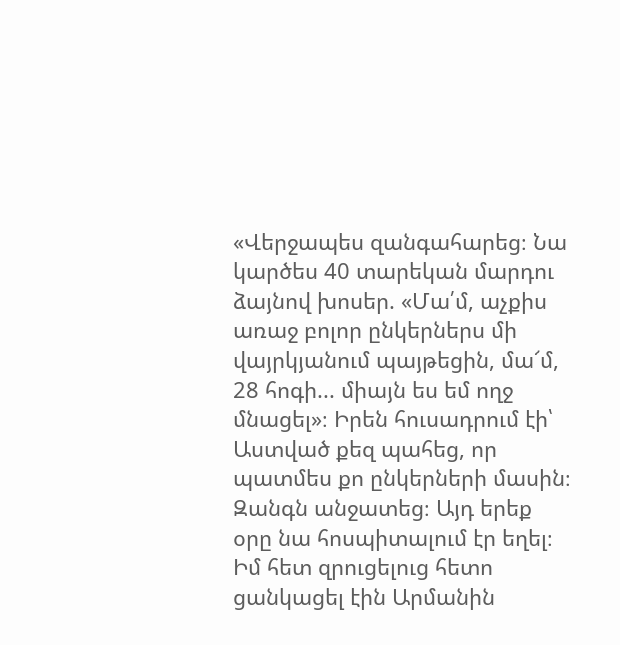«Վերջապես զանգահարեց։ Նա կարծես 40 տարեկան մարդու ձայնով խոսեր. «Մա՛մ, աչքիս առաջ բոլոր ընկերներս մի վայրկյանում պայթեցին, մա՜մ, 28 հոգի... միայն ես եմ ողջ մնացել»։ Իրեն հուսադրում էի՝ Աստված քեզ պահեց, որ պատմես քո ընկերների մասին։ Զանգն անջատեց։ Այդ երեք օրը նա հոսպիտալում էր եղել։ Իմ հետ զրուցելուց հետո ցանկացել էին Արմանին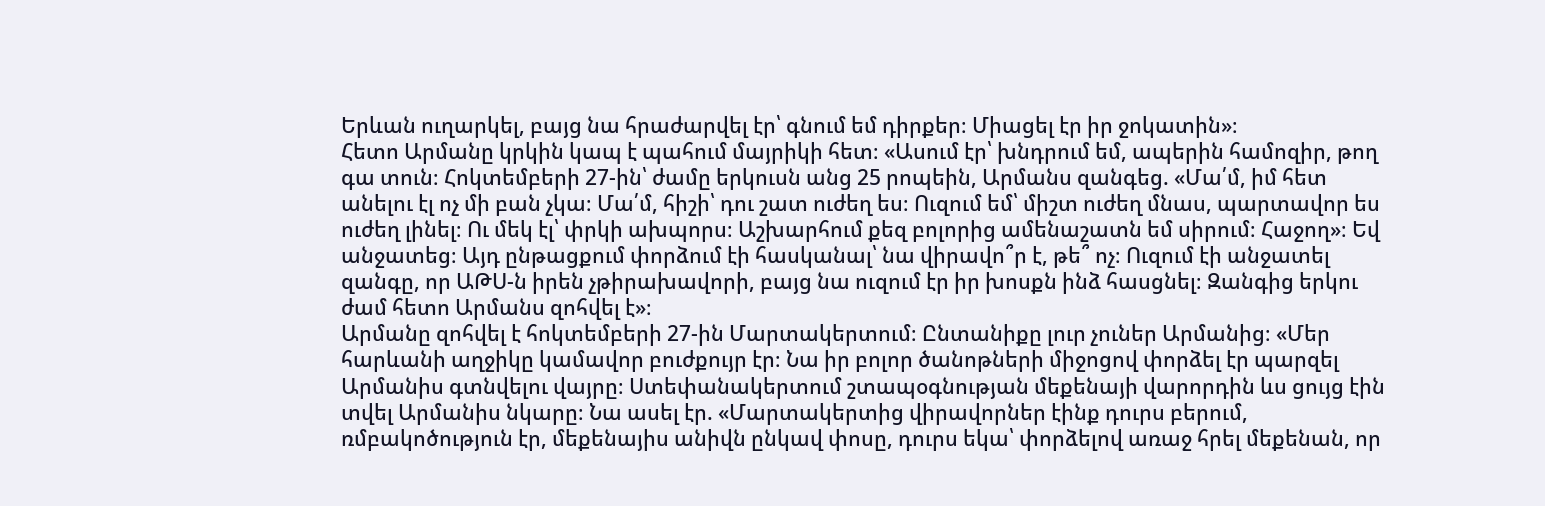Երևան ուղարկել, բայց նա հրաժարվել էր՝ գնում եմ դիրքեր։ Միացել էր իր ջոկատին»։
Հետո Արմանը կրկին կապ է պահում մայրիկի հետ։ «Ասում էր՝ խնդրում եմ, ապերին համոզիր, թող գա տուն։ Հոկտեմբերի 27-ին՝ ժամը երկուսն անց 25 րոպեին, Արմանս զանգեց. «Մա՛մ, իմ հետ անելու էլ ոչ մի բան չկա։ Մա՛մ, հիշի՝ դու շատ ուժեղ ես։ Ուզում եմ՝ միշտ ուժեղ մնաս, պարտավոր ես ուժեղ լինել։ Ու մեկ էլ՝ փրկի ախպորս։ Աշխարհում քեզ բոլորից ամենաշատն եմ սիրում։ Հաջող»։ Եվ անջատեց։ Այդ ընթացքում փորձում էի հասկանալ՝ նա վիրավո՞ր է, թե՞ ոչ։ Ուզում էի անջատել զանգը, որ ԱԹՍ-ն իրեն չթիրախավորի, բայց նա ուզում էր իր խոսքն ինձ հասցնել։ Զանգից երկու ժամ հետո Արմանս զոհվել է»։
Արմանը զոհվել է հոկտեմբերի 27-ին Մարտակերտում։ Ընտանիքը լուր չուներ Արմանից։ «Մեր հարևանի աղջիկը կամավոր բուժքույր էր։ Նա իր բոլոր ծանոթների միջոցով փորձել էր պարզել Արմանիս գտնվելու վայրը։ Ստեփանակերտում շտապօգնության մեքենայի վարորդին ևս ցույց էին տվել Արմանիս նկարը։ Նա ասել էր. «Մարտակերտից վիրավորներ էինք դուրս բերում, ռմբակոծություն էր, մեքենայիս անիվն ընկավ փոսը, դուրս եկա՝ փորձելով առաջ հրել մեքենան, որ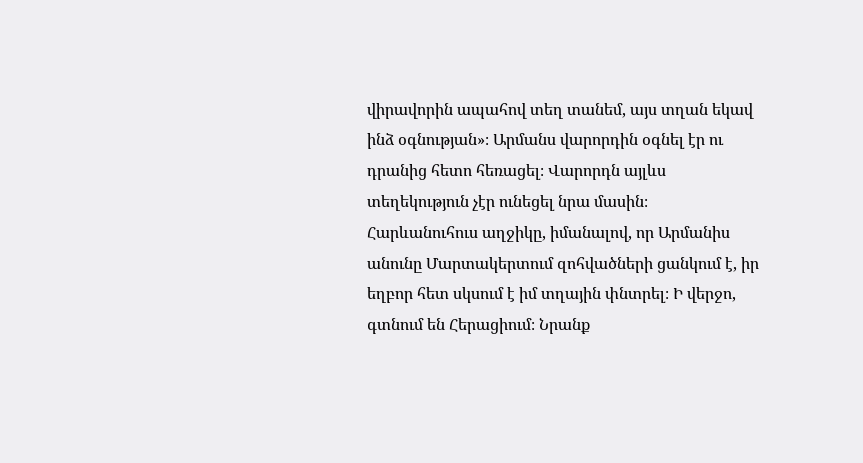վիրավորին ապահով տեղ տանեմ, այս տղան եկավ ինձ օգնության»։ Արմանս վարորդին օգնել էր ու դրանից հետո հեռացել։ Վարորդն այլևս տեղեկություն չէր ունեցել նրա մասին։ Հարևանուհուս աղջիկը, իմանալով, որ Արմանիս անունը Մարտակերտում զոհվածների ցանկում է, իր եղբոր հետ սկսում է իմ տղային փնտրել։ Ի վերջո, գտնում են Հերացիում։ Նրանք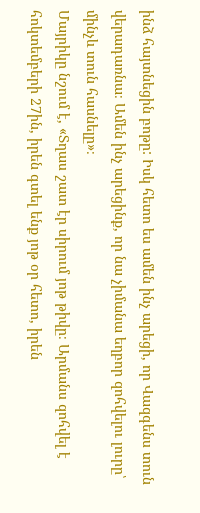ինձ հայտնեցին բոթը: Իսկ հետո ես ամեն ինչ արեցի, որ Վազգենս տուն վերադառնա։ Ամեն ինչ արեցինք, որ նա չիմանա եղբոր զոհվելու լուրը՝ մինչև տուն հասնելը»։
Մայրիկը նշում է, «Տղաս շատ էր սիրում յոթ թիվը։ Արմանս զոհվել է հոկտեմբերի 27ին, իրեն գտել ենք յոթ օր հետո, իրեն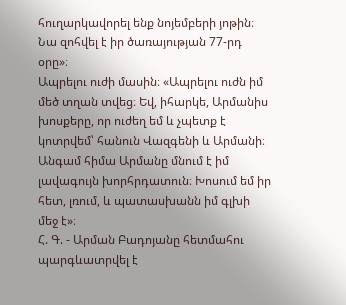հուղարկավորել ենք նոյեմբերի յոթին։ Նա զոհվել է իր ծառայության 77-րդ օրը»։
Ապրելու ուժի մասին։ «Ապրելու ուժն իմ մեծ տղան տվեց։ Եվ, իհարկե, Արմանիս խոսքերը, որ ուժեղ եմ և չպետք է կոտրվեմ՝ հանուն Վազգենի և Արմանի։ Անգամ հիմա Արմանը մնում է իմ լավագույն խորհրդատուն։ Խոսում եմ իր հետ, լռում, և պատասխանն իմ գլխի մեջ է»։
Հ. Գ. - Արման Բադոյանը հետմահու պարգևատրվել է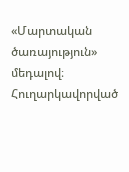«Մարտական ծառայություն» մեդալով։ Հուղարկավորված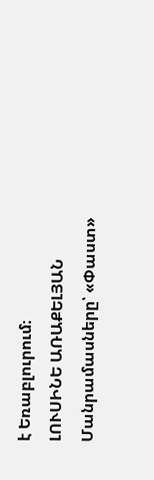է Եռաբլուրում։
ԼՈՒՍԻՆԵ ԱՌԱՔԵԼՅԱՆ
Մանրամասները՝ «Փաստ»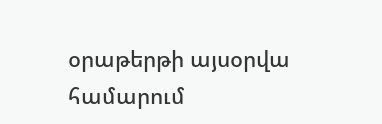օրաթերթի այսօրվա համարում